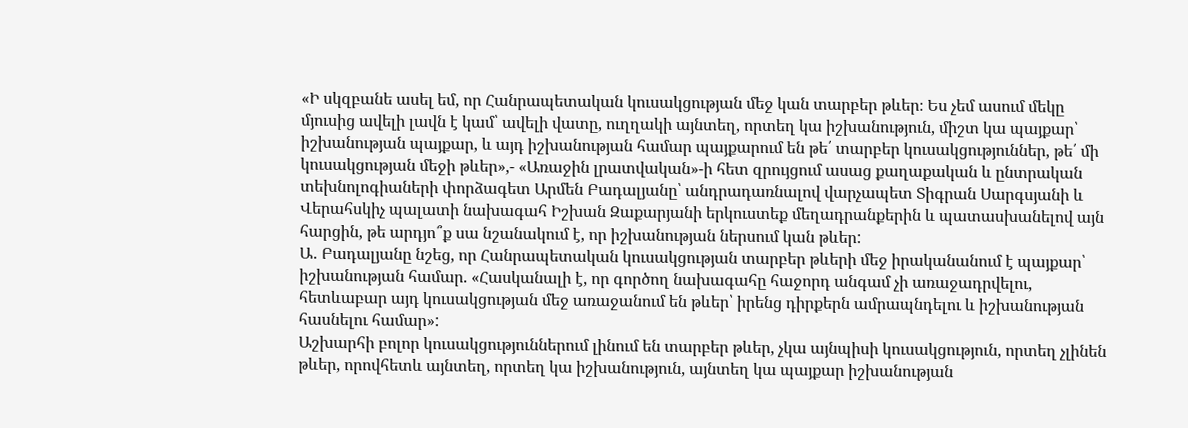«Ի սկզբանե ասել եմ, որ Հանրապետական կուսակցության մեջ կան տարբեր թևեր։ Ես չեմ ասում մեկը մյուսից ավելի լավն է կամ՝ ավելի վատը, ուղղակի այնտեղ, որտեղ կա իշխանություն, միշտ կա պայքար՝ իշխանության պայքար, և այդ իշխանության համար պայքարում են թե՛ տարբեր կուսակցություններ, թե՛ մի կուսակցության մեջի թևեր»,- «Առաջին լրատվական»-ի հետ զրույցում ասաց քաղաքական և ընտրական տեխնոլոգիաների փորձագետ Արմեն Բադալյանը՝ անդրադառնալով վարչապետ Տիգրան Սարգսյանի և Վերահսկիչ պալատի նախագահ Իշխան Զաքարյանի երկուստեք մեղադրանքերին և պատասխանելով այն հարցին, թե արդյո՞ք սա նշանակում է, որ իշխանության ներսում կան թևեր:
Ա․ Բադալյանը նշեց, որ Հանրապետական կուսակցության տարբեր թևերի մեջ իրականանում է պայքար՝ իշխանության համար. «Հասկանալի է, որ գործող նախագահը հաջորդ անգամ չի առաջադրվելու, հետևաբար այդ կուսակցության մեջ առաջանում են թևեր՝ իրենց դիրքերն ամրապնդելու և իշխանության հասնելու համար»:
Աշխարհի բոլոր կուսակցություններում լինում են տարբեր թևեր, չկա այնպիսի կուսակցություն, որտեղ չլինեն թևեր, որովհետև այնտեղ, որտեղ կա իշխանություն, այնտեղ կա պայքար իշխանության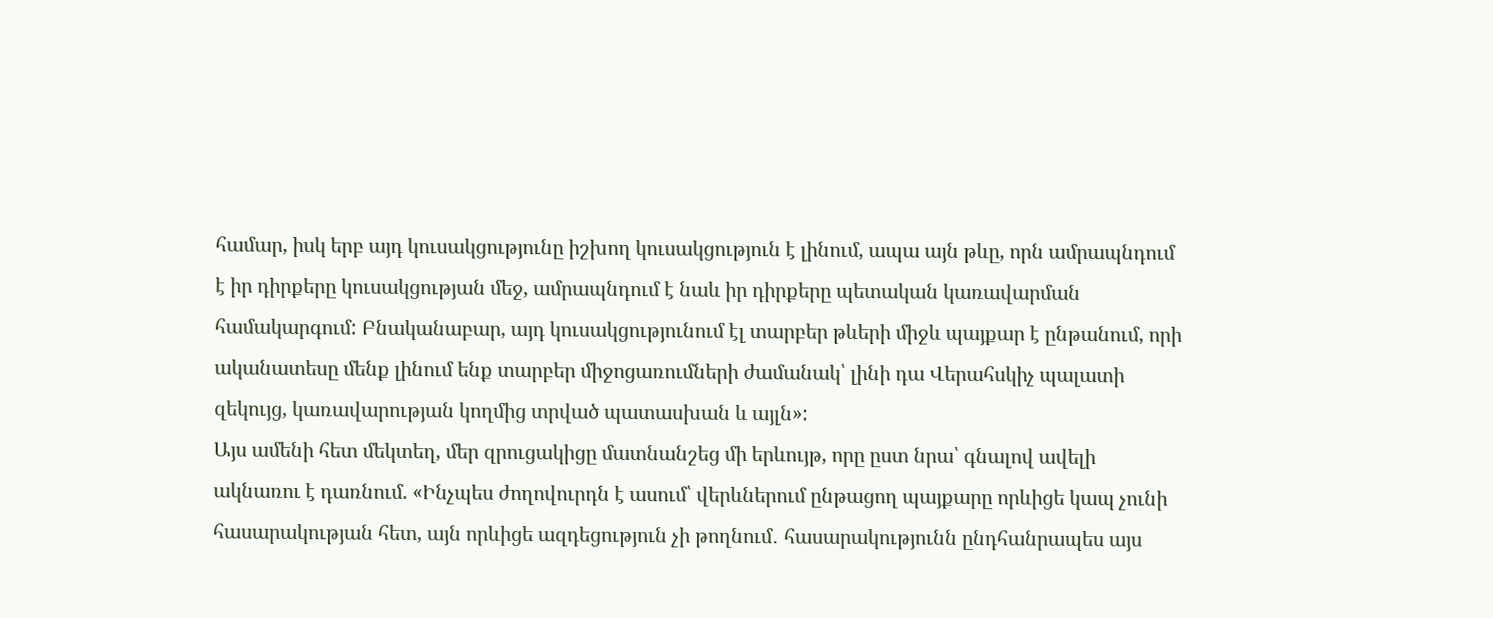համար, իսկ երբ այդ կուսակցությունը իշխող կուսակցություն է լինում, ապա այն թևը, որն ամրապնդում է իր դիրքերը կուսակցության մեջ, ամրապնդում է նաև իր դիրքերը պետական կառավարման համակարգում: Բնականաբար, այդ կուսակցությունում էլ տարբեր թևերի միջև պայքար է ընթանում, որի ականատեսը մենք լինում ենք տարբեր միջոցառումների ժամանակ՝ լինի դա Վերահսկիչ պալատի զեկույց, կառավարության կողմից տրված պատասխան և այլն»:
Այս ամենի հետ մեկտեղ, մեր զրուցակիցը մատնանշեց մի երևույթ, որը ըստ նրա՝ գնալով ավելի ակնառու է դառնում. «Ինչպես ժողովուրդն է ասում՝ վերևներում ընթացող պայքարը որևիցե կապ չունի հասարակության հետ, այն որևիցե ազդեցություն չի թողնում․ հասարակությունն ընդհանրապես այս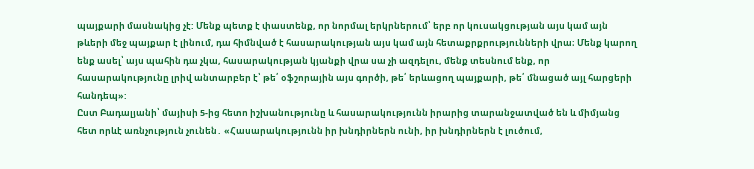պայքարի մասնակից չէ: Մենք պետք է փաստենք, որ նորմալ երկրներում՝ երբ որ կուսակցության այս կամ այն թևերի մեջ պայքար է լինում, դա հիմնված է հասարակության այս կամ այն հետաքրքրությունների վրա։ Մենք կարող ենք ասել՝ այս պահին դա չկա, հասարակության կյանքի վրա սա չի ազդելու, մենք տեսնում ենք, որ հասարակությունը լրիվ անտարբեր է՝ թե՛ օֆշորային այս գործի, թե՛ երևացող պայքարի, թե՛ մնացած այլ հարցերի հանդեպ»:
Ըստ Բադալյանի՝ մայիսի 5-ից հետո իշխանությունը և հասարակությունն իրարից տարանջատված են և միմյանց հետ որևէ առնչություն չունեն․ «Հասարակությունն իր խնդիրներն ունի, իր խնդիրներն է լուծում,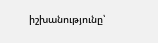իշխանությունը՝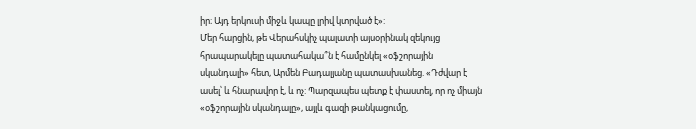իր։ Այդ երկուսի միջև կապը լրիվ կտրված է»:
Մեր հարցին, թե Վերահսկիչ պալատի այսօրինակ զեկույց հրապարակելը պատահակա՞ն է համընկել «օֆշորային սկանդալի» հետ, Արմեն Բադալյանը պատասխանեց. «Դժվար է ասել՝ և հնարավոր է, և ոչ: Պարզապես պետք է փաստել, որ ոչ միայն «օֆշորային սկանդալը», այլև գազի թանկացումը,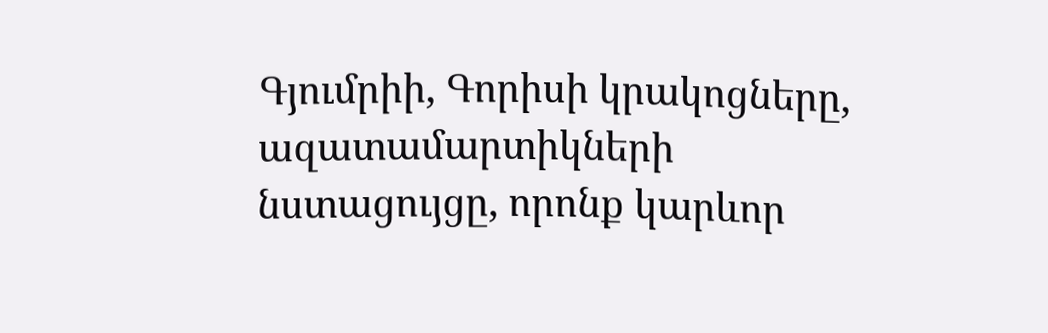Գյումրիի, Գորիսի կրակոցները, ազատամարտիկների նստացույցը, որոնք կարևոր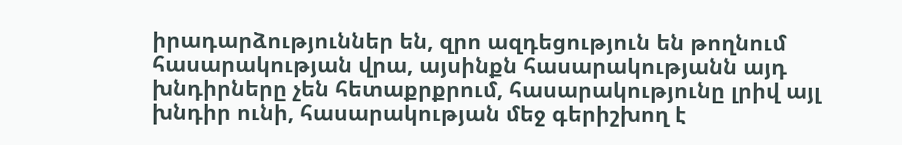իրադարձություններ են, զրո ազդեցություն են թողնում հասարակության վրա, այսինքն հասարակությանն այդ խնդիրները չեն հետաքրքրում, հասարակությունը լրիվ այլ խնդիր ունի, հասարակության մեջ գերիշխող է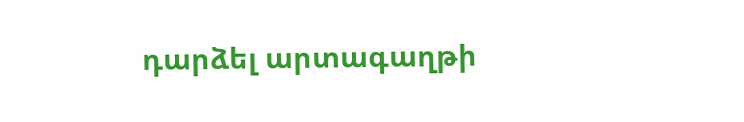դարձել արտագաղթի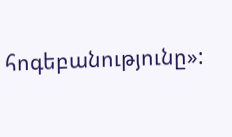հոգեբանությունը»: